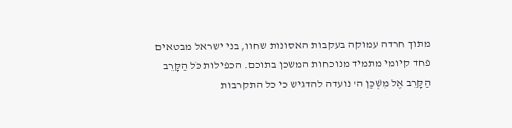מתוך חרדה עמוקה בעקבות האסונות שחוו, בני ישראל מבטאים פחד קיומי מתמיד מנוכחות המשכן בתוכם. הכפילות כֹּל הַקָּרֵב הַקָּרֵב אֶל מִשְׁכַּן ה' נועדה להדגיש כי כל התקרבות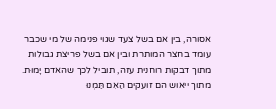אסורה, בין אם בשל צעד שגוי פנימה של מי שכבר עומד בחצר המותרת ובין אם בשל פריצת גבולות מתוך דבקות רוחנית עזה, תוביל לכך שהאדם יָמוּת. מתוך ייאוש הם זועקים הַאִם תַּמְנוּ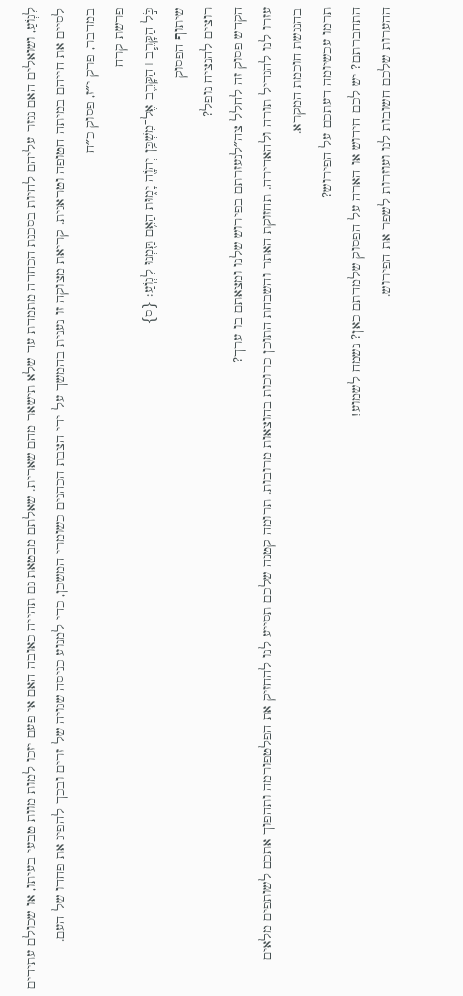לִגְוֹעַ, ושואלים האם נגזר עליהם לחיות בסכנת הכחדה מתמדת עד שלא תישאר מהם שארית. שאלתם מבטאת גם תהייה כאובה האם אי פעם יזכו למות מוות טבעי בעיתו, או שכולם עתידים לסיים את חייהם במיתה חטופה וטראגית. קריאת מצוקה זו נענית בהמשך על ידי הצבת הכהנים כשומרי המשכן, כדי למנוע כניסה שגויה של זרים ובכך להפיג את פחדו של העם.
במדבר, פרק י״ז, פסוק כ״ח
פרשת קרח
כֹּ֣ל הַקָּרֵ֧ב ׀ הַקָּרֵ֛ב אֶל־מִשְׁכַּ֥ן יְהֹוָ֖ה יָמ֑וּת הַאִ֥ם תַּ֖מְנוּ לִגְוֺֽעַ׃ {ס}
שיתוף הפסוק
רוצים להנציח נופל?
הקדש פסוק זה לחלל צה״לנעזרתם בפירוש שלנו ומצאתם בו ערך?
עזרו לנו להגדיל תורה ולהאדירה. תחזוקת האתר והשבחת התוכן כרוכות בהוצאות מרובות. תרומה קטנה שלכם תסייע לנו להחזיק את הפלטפורמה ותהפוך אתכם לשותפים מלאים בהנגשת חוכמת המקרא.
תרמו עכשיומה דעתכם על הפירוש?
התחברתם? יש לכם חידוש או הארה על הפסוק שלמדתם כאן? נשמח לשמוע!
ההערות שלכם חשובות לנו ועוזרות לשפר את הפירוש.